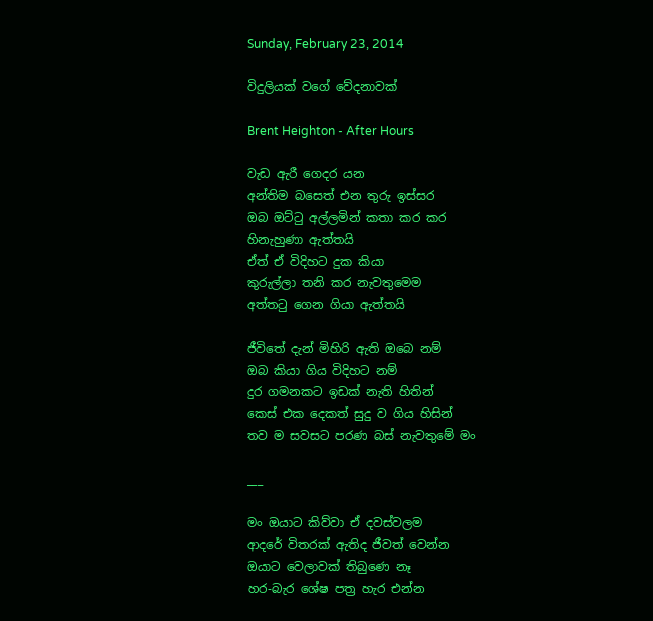Sunday, February 23, 2014

විදුලියක් වගේ වේදනාවක්

Brent Heighton - After Hours

වැඩ ඇරී ගෙදර යන
අන්තිම බසෙත් එන තුරු ඉස්සර
ඔබ ඔට්ටු අල්ලමින් කතා කර කර
හිනැහුණා ඇත්තයි
ඒත් ඒ විදිහට දුක කියා
කුරුල්ලා තනි කර නැවතුමෙම
අත්තටු ගෙන ගියා ඇත්තයි

ජීවිතේ දැන් මිහිරි ඇති ඔබෙ නම්
ඔබ කියා ගිය විදිහට නම්
දුර ගමනකට ඉඩක් නැති හිතින්
කෙස් එක දෙකත් සුදු ව ගිය හිසින්
තව ම සවසට පරණ බස් නැවතුමේ මං

___

මං ඔයාට කිව්වා ඒ දවස්වලම
ආදරේ විතරක් ඇතිද ජීවත් වෙන්න
ඔයාට වෙලාවක් තිබුණෙ නෑ
හර-බැර ශේෂ පත්‍ර හැර එන්න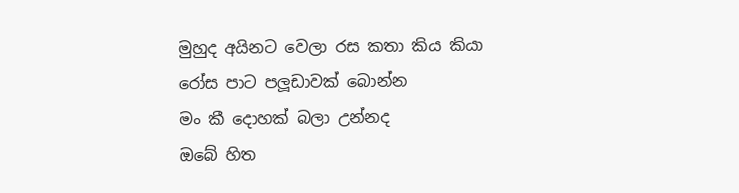මුහුද අයිනට වෙලා රස කතා කිය කියා
රෝස පාට පලූඩාවක් බොන්න
මං කී දොහක් බලා උන්නද
ඔබේ හිත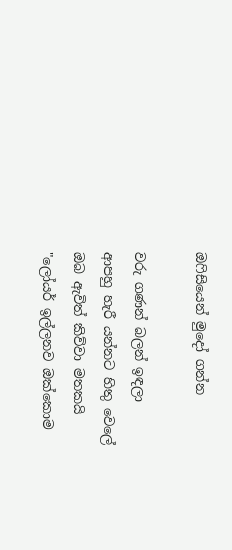ඔෆිසියෙන් මුදෝ ගන්න

වරු ගණන් බලන් ඉඳලා
ආපහු හැරී යන්නට හිතු වෙලේ
ඔබ ඇවිත් කිව්වා මතකයි
"ලෝයර් ඉල්ලනව ඔක්කොම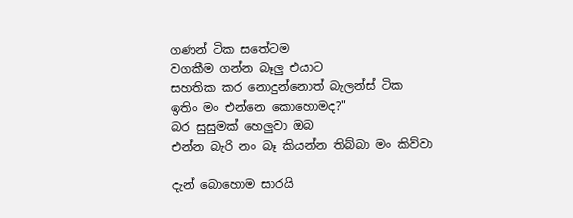ගණන් ටික සතේටම
වගකීම ගන්න බෑලු එයාට
සහතික කර නොදුන්නොත් බැලන්ස් ටික
ඉතිං මං එන්නෙ කොහොමද?"
බර සුසුමක් හෙලුවා ඔබ
එන්න බැරි නං බෑ කියන්න තිබ්බා මං කිව්වා

දැන් බොහොම සාරයි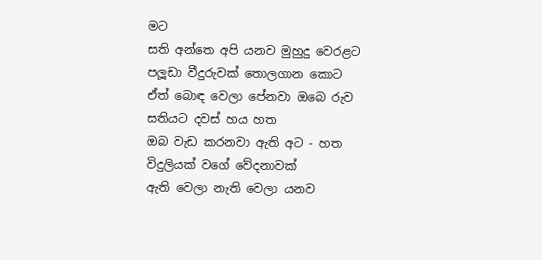මට
සති අන්තෙ අපි යනව මුහුදු වෙරළට
පලූඩා වීදුරුවක් තොලගාන කොට
ඒත් බොඳ වෙලා පේනවා ඔබෙ රුව
සතියට දවස් හය හත
ඔබ වැඩ කරනවා ඇති අට - හත
විදුලියක් වගේ වේදනාවක්
ඇති වෙලා නැති වෙලා යනව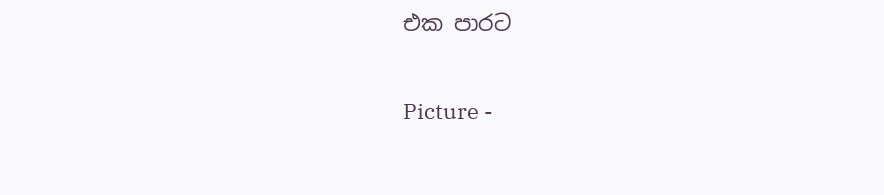එක පාරට

Picture -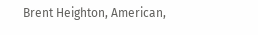Brent Heighton, American,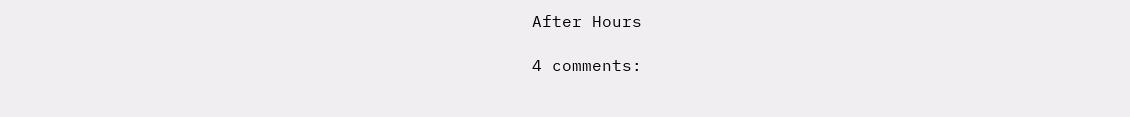After Hours

4 comments: